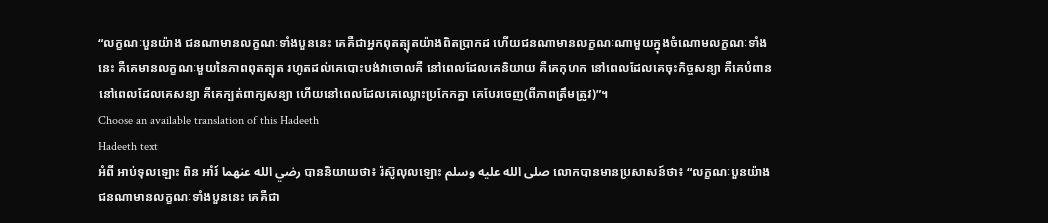“លក្ខណៈបួនយ៉ាង ជនណាមានលក្ខណៈទាំងបួននេះ គេគឺជាអ្នកពុតត្បុតយ៉ាងពិតប្រាកដ ហើយជនណាមានលក្ខណៈណាមួយក្នុងចំណោមលក្ខណៈទាំងនេះ គឺគេមានលក្ខណៈមួយនៃភាពពុតត្បុត រហូតដល់គេបោះបង់វាចោលគឺ នៅពេលដែលគេនិយាយ គឺគេកុហក នៅពេលដែលគេចុះកិច្ចសន្យា គឺគេបំពាន នៅពេលដែលគេសន្យា គឺគេក្បត់ពាក្យសន្យា ហើយនៅពេលដែលគេឈ្លោះប្រកែកគ្នា គេបែរចេញ(ពីភាពត្រឹមត្រូវ)”។
Choose an available translation of this Hadeeth
Hadeeth text
អំពី អាប់ទុលឡោះ ពិន អាំរ៍ رضي الله عنهما បាននិយាយថា៖ រ៉ស៊ូលុលឡោះ صلى الله عليه وسلم លោកបានមានប្រសាសន៍ថា៖ “លក្ខណៈបួនយ៉ាង ជនណាមានលក្ខណៈទាំងបួននេះ គេគឺជា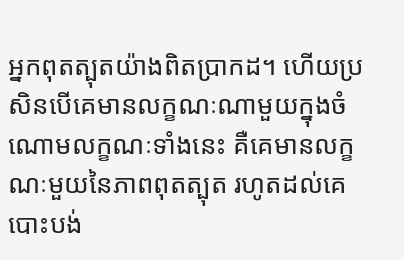អ្នកពុតត្បុតយ៉ាងពិតប្រាកដ។ ហើយប្រសិនបើគេមានលក្ខណៈណាមួយក្នុងចំណោមលក្ខណៈទាំងនេះ គឺគេមានលក្ខណៈមួយនៃភាពពុតត្បុត រហូតដល់គេបោះបង់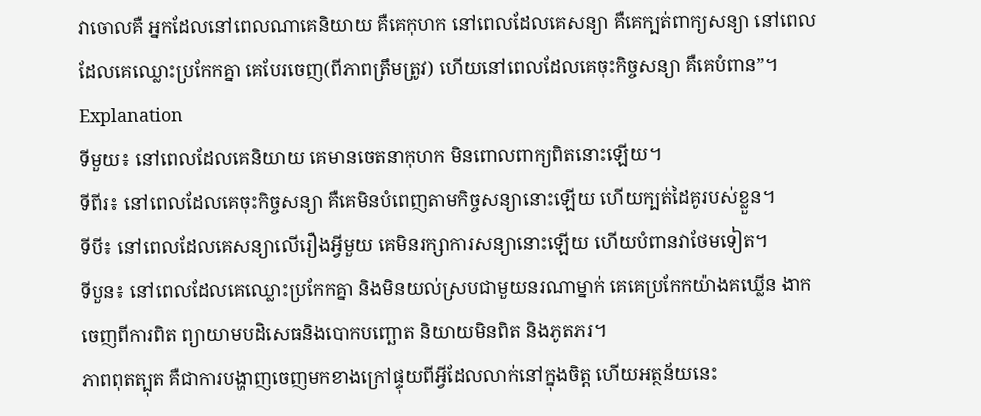វាចោលគឺ អ្នកដែលនៅពេលណាគេនិយាយ គឺគេកុហក នៅពេលដែលគេសន្យា គឺគេក្បត់ពាក្យសន្យា នៅពេលដែលគេឈ្លោះប្រកែកគ្នា គេបែរចេញ(ពីភាពត្រឹមត្រូវ) ហើយនៅពេលដែលគេចុះកិច្ចសន្យា គឺគេបំពាន”។
Explanation
ទីមួយ៖ នៅពេលដែលគេនិយាយ គេមានចេតនាកុហក មិនពោលពាក្យពិតនោះឡើយ។
ទីពីរ៖ នៅពេលដែលគេចុះកិច្ចសន្យា គឺគេមិនបំពេញតាមកិច្ចសន្យានោះឡើយ ហើយក្បត់ដៃគូរបស់ខ្លួន។
ទីបី៖ នៅពេលដែលគេសន្យាលើរឿងអ្វីមួយ គេមិនរក្សាការសន្យានោះឡើយ ហើយបំពានវាថែមទៀត។
ទីបួន៖ នៅពេលដែលគេឈ្លោះប្រកែកគ្នា និងមិនយល់ស្របជាមួយនរណាម្នាក់ គេគេប្រកែកយ៉ាងគឃ្លើន ងាកចេញពីការពិត ព្យាយាមបដិសេធនិងបោកបញ្ឆោត និយាយមិនពិត និងភូតភរ។
ភាពពុតត្បុត គឺជាការបង្ហាញចេញមកខាងក្រៅផ្ទុយពីអ្វីដែលលាក់នៅក្នុងចិត្ត ហើយអត្ថន័យនេះ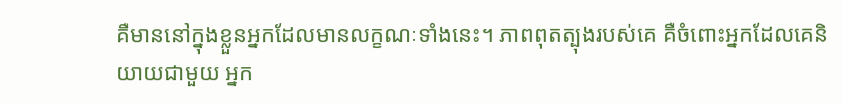គឺមាននៅក្នុងខ្លួនអ្នកដែលមានលក្ខណៈទាំងនេះ។ ភាពពុតត្បុងរបស់គេ គឺចំពោះអ្នកដែលគេនិយាយជាមួយ អ្នក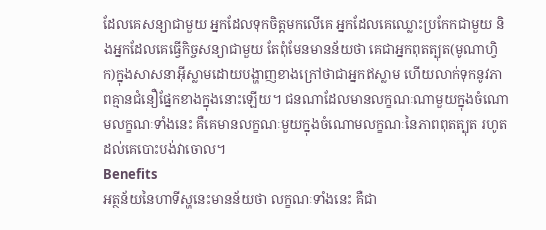ដែលគេសន្យាជាមួយ អ្នកដែលទុកចិត្តមកលើគេ អ្នកដែលគេឈ្លោះប្រកែកជាមួយ និងអ្នកដែលគេធ្វើកិច្ចសន្យាជាមួយ តែពុំមែនមានន័យថា គេជាអ្នកពុតត្បុត(មូណាហ្វិក)ក្នុងសាសនាអ៊ីស្លាមដោយបង្ហាញខាងក្រៅថាជាអ្នកឥស្លាម ហើយលាក់ទុកនូវភាពគ្មានជំនឿផ្នែកខាងក្នុងនោះឡើយ។ ជនណាដែលមានលក្ខណៈណាមួយក្នុងចំណោមលក្ខណៈទាំងនេះ គឺគេមានលក្ខណៈមួយក្នុងចំណោមលក្ខណៈនៃភាពពុតត្បុត រហូតដល់គេបោះបង់វាចោល។
Benefits
អត្ថន័យនៃហាទីស្ហនេះមានន័យថា លក្ខណៈទាំងនេះ គឺជា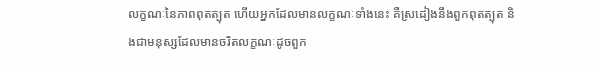លក្ខណៈនៃភាពពុតត្បុត ហើយអ្នកដែលមានលក្ខណៈទាំងនេះ គឺស្រដៀងនឹងពួកពុតត្បុត និងជាមនុស្សដែលមានចរិតលក្ខណៈដូចពួក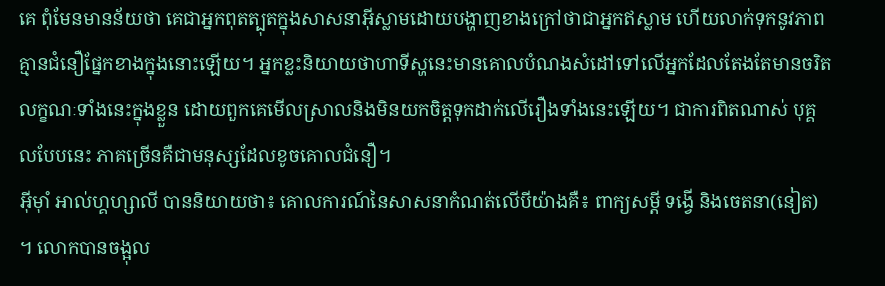គេ ពុំមែនមានន័យថា គេជាអ្នកពុតត្បុតក្នុងសាសនាអ៊ីស្លាមដោយបង្ហាញខាងក្រៅថាជាអ្នកឥស្លាម ហើយលាក់ទុកនូវភាពគ្មានជំនឿផ្នែកខាងក្នុងនោះឡើយ។ អ្នកខ្លះនិយាយថាហាទីស្ហនេះមានគោលបំណងសំដៅទៅលើអ្នកដែលតែងតែមានចរិតលក្ខណៈទាំងនេះក្នុងខ្លួន ដោយពួកគេមើលស្រាលនិងមិនយកចិត្តទុកដាក់លើរឿងទាំងនេះឡើយ។ ជាការពិតណាស់ បុគ្គលបែបនេះ ភាគច្រើនគឺជាមនុស្សដែលខូចគោលជំនឿ។
អ៊ីម៉ាំ អាល់ហ្គហ្សាលី បាននិយាយថា៖ គោលការណ៍នៃសាសនាកំណត់លើបីយ៉ាងគឺ៖ ពាក្យសម្ដី ទង្វើ និងចេតនា(នៀត) ។ លោកបានចង្អុល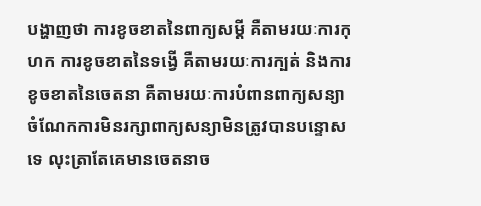បង្ហាញថា ការខូចខាតនៃពាក្យសម្ដី គឺតាមរយៈការកុហក ការខូចខាតនៃទង្វើ គឺតាមរយៈការក្បត់ និងការខូចខាតនៃចេតនា គឺតាមរយៈការបំពានពាក្យសន្យា ចំណែកការមិនរក្សាពាក្យសន្យាមិនត្រូវបានបន្ទោសទេ លុះត្រាតែគេមានចេតនាច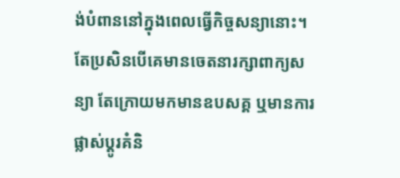ង់បំពាននៅក្នុងពេលធ្វើកិច្ចសន្យានោះ។ តែប្រសិនបើគេមានចេតនារក្សាពាក្យសន្យា តែក្រោយមកមានឧបសគ្គ ឬមានការផ្លាស់ប្តូរគំនិ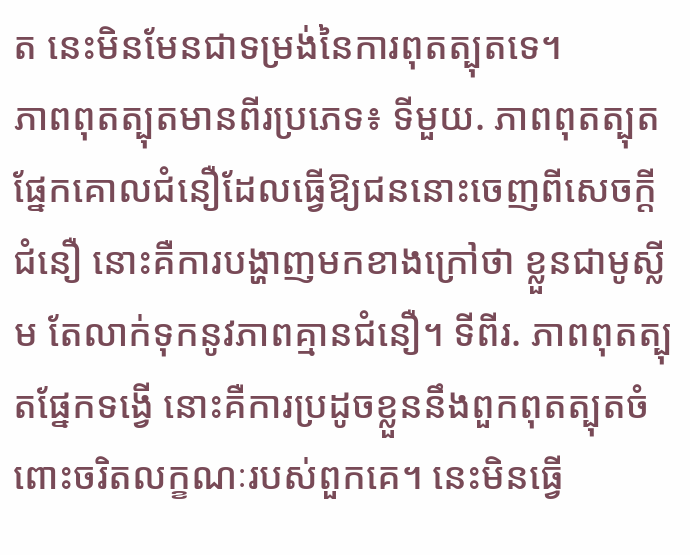ត នេះមិនមែនជាទម្រង់នៃការពុតត្បុតទេ។
ភាពពុតត្បុតមានពីរប្រភេទ៖ ទីមួយ. ភាពពុតត្បុតផ្នែកគោលជំនឿដែលធ្វើឱ្យជននោះចេញពីសេចក្តីជំនឿ នោះគឺការបង្ហាញមកខាងក្រៅថា ខ្លួនជាមូស្លីម តែលាក់ទុកនូវភាពគ្មានជំនឿ។ ទីពីរ. ភាពពុតត្បុតផ្នែកទង្វើ នោះគឺការប្រដូចខ្លួននឹងពួកពុតត្បុតចំពោះចរិតលក្ខណៈរបស់ពួកគេ។ នេះមិនធ្វើ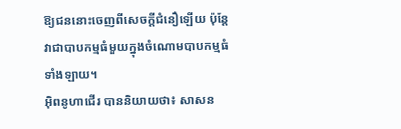ឱ្យជននោះចេញពីសេចក្តីជំនឿឡើយ ប៉ុន្តែវាជាបាបកម្មធំមួយក្នុងចំណោមបាបកម្មធំទាំងឡាយ។
អ៊ិពនូហាជើរ បាននិយាយថា៖ សាសន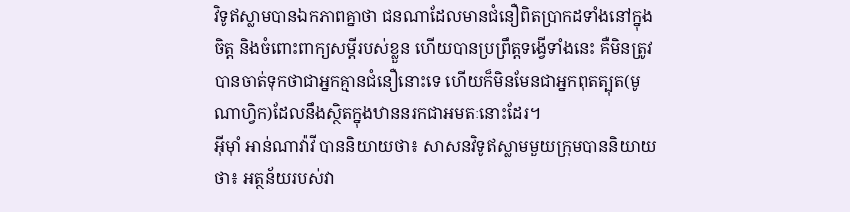វិទូឥស្លាមបានឯកភាពគ្នាថា ជនណាដែលមានជំនឿពិតប្រាកដទាំងនៅក្នុងចិត្ត និងចំពោះពាក្យសម្តីរបស់ខ្លួន ហើយបានប្រព្រឹត្តទង្វើទាំងនេះ គឺមិនត្រូវបានចាត់ទុកថាជាអ្នកគ្មានជំនឿនោះទេ ហើយក៏មិនមែនជាអ្នកពុតត្បុត(មូណាហ្វិក)ដែលនឹងស្ថិតក្នុងឋាននរកជាអមតៈនោះដែរ។
អ៊ីម៉ាំ អាន់ណាវ៉ាវី បាននិយាយថា៖ សាសនវិទូឥស្លាមមួយក្រុមបាននិយាយថា៖ អត្ថន័យរបស់វា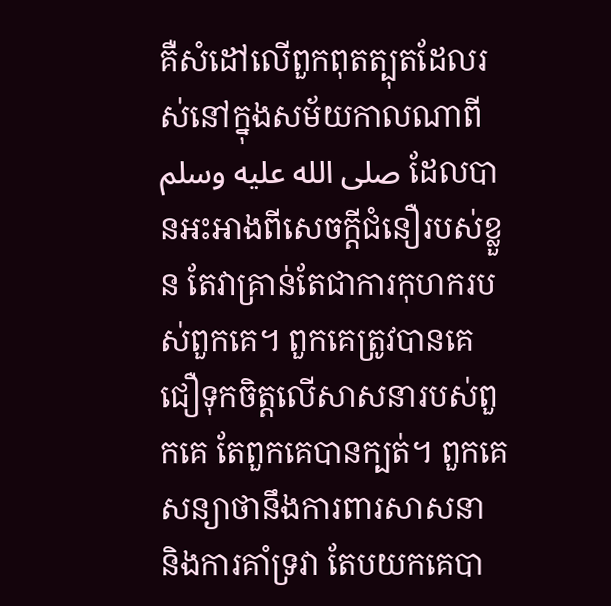គឺសំដៅលើពួកពុតត្បុតដែលរស់នៅក្នុងសម័យកាលណាពី صلى الله عليه وسلم ដែលបានអះអាងពីសេចក្តីជំនឿរបស់ខ្លួន តែវាគ្រាន់តែជាការកុហករបស់ពួកគេ។ ពួកគេត្រូវបានគេជឿទុកចិត្តលើសាសនារបស់ពួកគេ តែពួកគេបានក្បត់។ ពួកគេសន្យាថានឹងការពារសាសនា និងការគាំទ្រវា តែបយកគេបា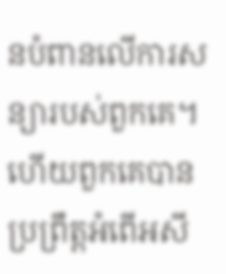នបំពានលើការសន្យារបស់ពួកគេ។ ហើយពួកគេបានប្រព្រឹត្តអំពើអសី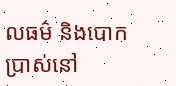លធម៌ និងបោកប្រាស់នៅ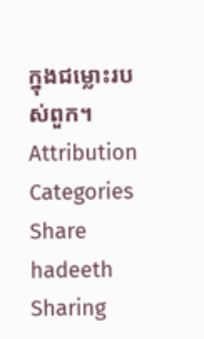ក្នុងជម្លោះរបស់ពួក។
Attribution
Categories
Share hadeeth
Sharing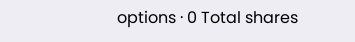options · 0 Total shares